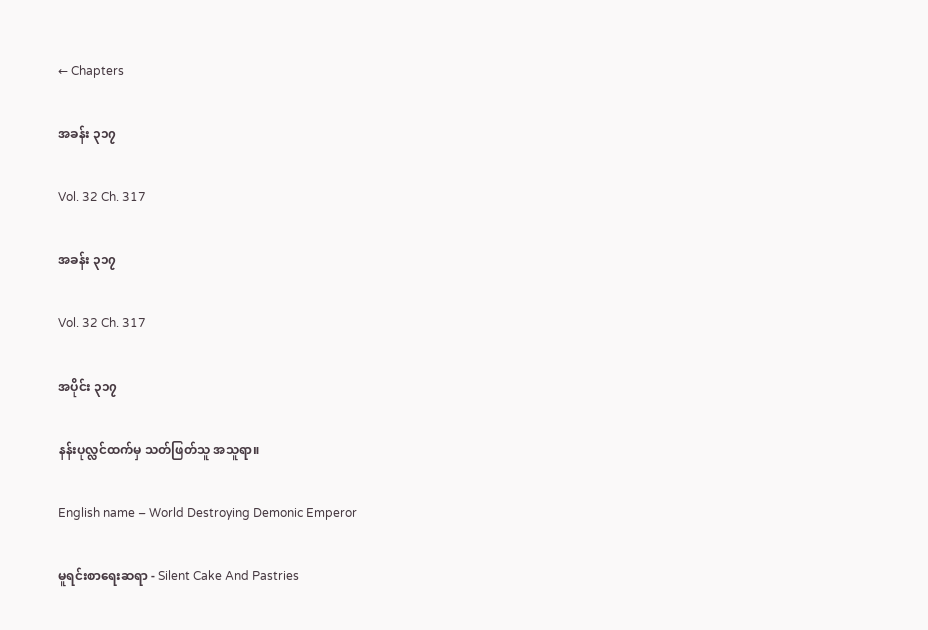← Chapters

အခန်း ၃၁၇

Vol. 32 Ch. 317

အခန်း ၃၁၇

Vol. 32 Ch. 317

အပိုင်း ၃၁၇

နန်းပုလ္လင်ထက်မှ သတ်ဖြတ်သူ အသူရာ။

English name – World Destroying Demonic Emperor

မူရင်းစာရေးဆရာ - Silent Cake And Pastries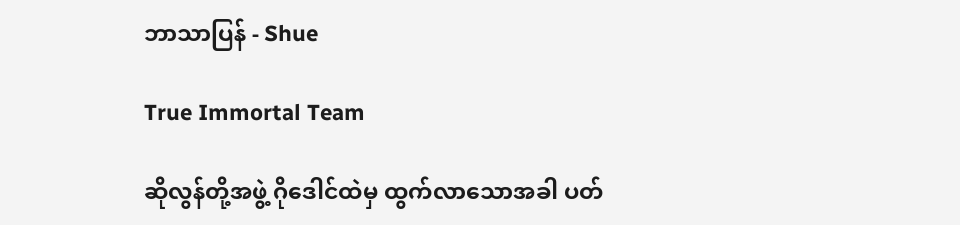ဘာသာပြန် - Shue

True Immortal Team

ဆိုလွန်တို့အဖွဲ့ ဂိုဒေါင်ထဲမှ ထွက်လာသောအခါ ပတ်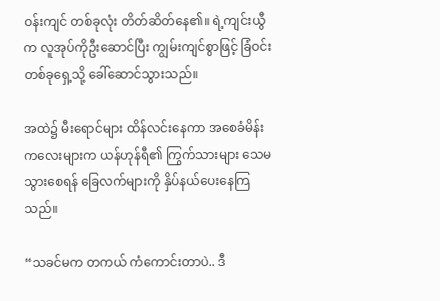ဝန်းကျင် တစ်ခုလုံး တိတ်ဆိတ်နေ၏။ ရဲ့ကျင်းယွီက လူအုပ်ကိုဦးဆောင်ပြီး ကျွမ်းကျင်စွာဖြင့် ခြံဝင်းတစ်ခုရှေ့သို့ ခေါ်ဆောင်သွားသည်။

အထဲ၌ မီးရောင်များ ထိန်လင်းနေကာ အစေခံမိန်းကလေးများက ယန်ဟုန်ရီ၏ ကြွက်သားများ သေမသွားစေရန် ခြေလက်များကို နှိပ်နယ်ပေးနေကြသည်။

“သခင်မက တကယ် ကံကောင်းတာပဲ.. ဒီ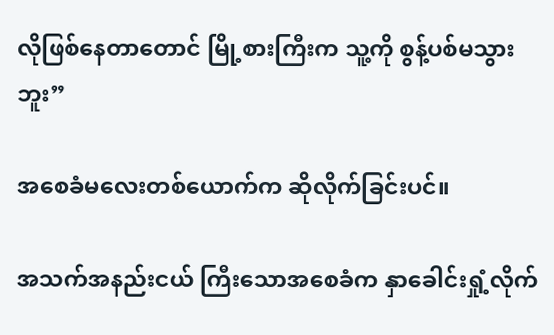လိုဖြစ်နေတာတောင် မြို့စားကြီးက သူ့ကို စွန့်ပစ်မသွားဘူး”

အစေခံမလေးတစ်ယောက်က ဆိုလိုက်ခြင်းပင်။

အသက်အနည်းငယ် ကြီးသောအစေခံက နှာခေါင်းရှုံ့လိုက်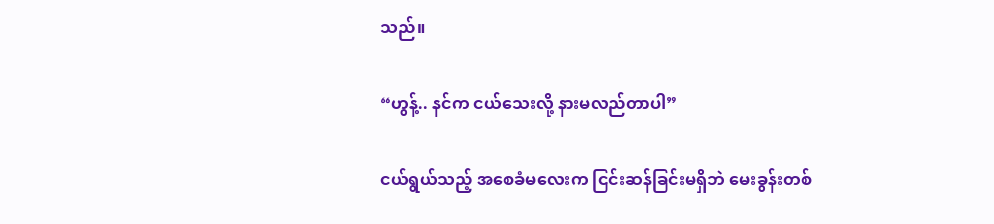သည်။

“ဟွန့်.. နင်က ငယ်သေးလို့ နားမလည်တာပါ”

ငယ်ရွယ်သည့် အစေခံမလေးက ငြင်းဆန်ခြင်းမရှိဘဲ မေးခွန်းတစ်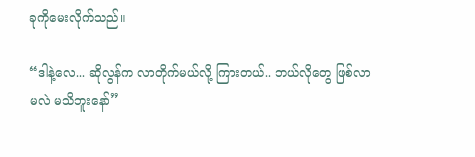ခုကိုမေးလိုက်သည်။

“ဒါနဲ့လေ... ဆိုလွန်က လာတိုက်မယ်လို့ ကြားတယ်.. ဘယ်လိုတွေ ဖြစ်လာမလဲ မသိဘူးနော်”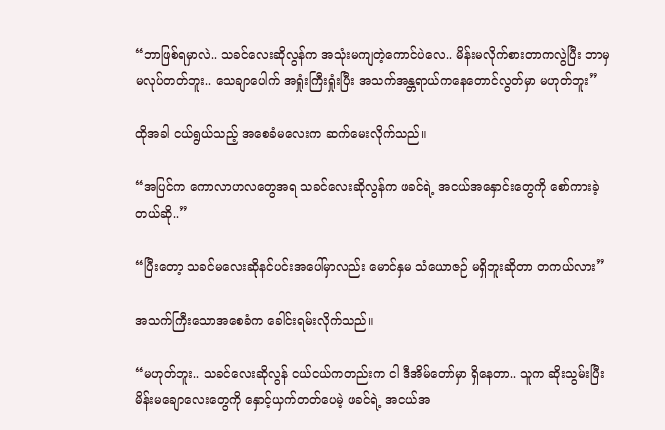“ဘာဖြစ်ရမှာလဲ.. သခင်လေးဆိုလွန်က အသုံးမကျတဲ့ကောင်ပဲလေ.. မိန်းမလိုက်စားတာကလွဲပြီး ဘာမှ မလုပ်တတ်ဘူး.. သေချာပေါက် အရှုံးကြီးရှုံးပြီး အသက်အန္တရာယ်ကနေတောင်လွတ်မှာ မဟုတ်ဘူး”

ထိုအခါ ငယ်ရွယ်သည့် အစေခံမလေးက ဆက်မေးလိုက်သည်။

“အပြင်က ကောလာဟလတွေအရ သခင်လေးဆိုလွန်က ဖခင်ရဲ့ အငယ်အနှောင်းတွေကို စော်ကားခဲ့တယ်ဆို..”

“ပြီးတော့ သခင်မလေးဆိုနင်ပင်းအပေါ်မှာလည်း မောင်နှမ သံယောဇဉ် မရှိဘူးဆိုတာ တကယ်လား”

အသက်ကြီးသောအစေခံက ခေါင်းရမ်းလိုက်သည်။

“မဟုတ်ဘူး.. သခင်လေးဆိုလွန် ငယ်ငယ်ကတည်းက ငါ ဒီအိမ်တော်မှာ ရှိနေတာ.. သူက ဆိုးသွမ်းပြီး မိန်းမချောလေးတွေကို နှောင့်ယှက်တတ်ပေမဲ့ ဖခင်ရဲ့ အငယ်အ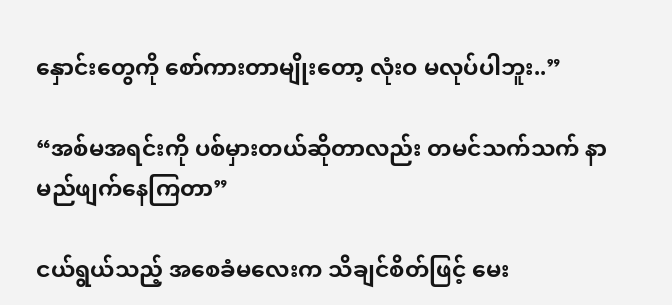နှောင်းတွေကို စော်ကားတာမျိုးတော့ လုံးဝ မလုပ်ပါဘူး..”

“အစ်မအရင်းကို ပစ်မှားတယ်ဆိုတာလည်း တမင်သက်သက် နာမည်ဖျက်နေကြတာ”

ငယ်ရွယ်သည့် အစေခံမလေးက သိချင်စိတ်ဖြင့် မေး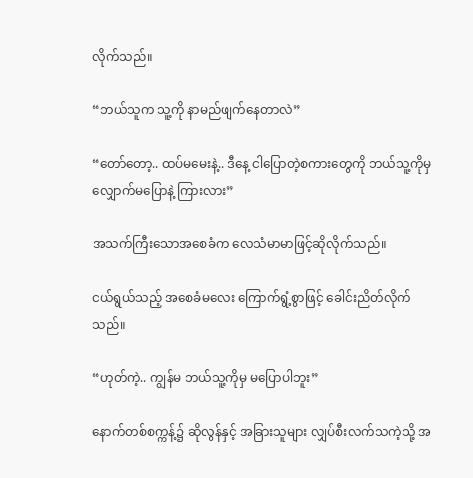လိုက်သည်။

“ဘယ်သူက သူ့ကို နာမည်ဖျက်နေတာလဲ”

“တော်တော့.. ထပ်မမေးနဲ့.. ဒီနေ့ ငါပြောတဲ့စကားတွေကို ဘယ်သူ့ကိုမှ လျှောက်မပြောနဲ့ ကြားလား”

အသက်ကြီးသောအစေခံက လေသံမာမာဖြင့်ဆိုလိုက်သည်။

ငယ်ရွယ်သည့် အစေခံမလေး ကြောက်ရွံ့စွာဖြင့် ခေါင်းညိတ်လိုက်သည်။

“ဟုတ်ကဲ့.. ကျွန်မ ဘယ်သူ့ကိုမှ မပြောပါဘူး”

နောက်တစ်စက္ကန့်၌ ဆိုလွန်နှင့် အခြားသူများ လျှပ်စီးလက်သကဲ့သို့ အ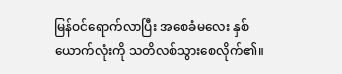မြန်ဝင်ရောက်လာပြီး အစေခံမလေး နှစ်ယောက်လုံးကို သတိလစ်သွားစေလိုက်၏။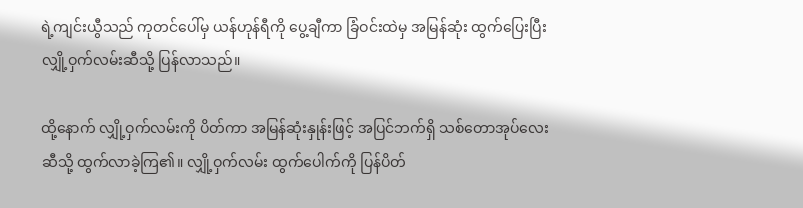ရဲ့ကျင်းယွီသည် ကုတင်ပေါ်မှ ယန်ဟုန်ရီကို ပွေ့ချီကာ ခြံဝင်းထဲမှ အမြန်ဆုံး ထွက်ပြေးပြီး လျှို့ဝှက်လမ်းဆီသို့ ပြန်လာသည်။

ထို့နောက် လျှို့ဝှက်လမ်းကို ပိတ်ကာ အမြန်ဆုံးနှုန်းဖြင့် အပြင်ဘက်ရှိ သစ်တောအုပ်လေးဆီသို့ ထွက်လာခဲ့ကြ၏။ လျှို့ဝှက်လမ်း ထွက်ပေါက်ကို ပြန်ပိတ်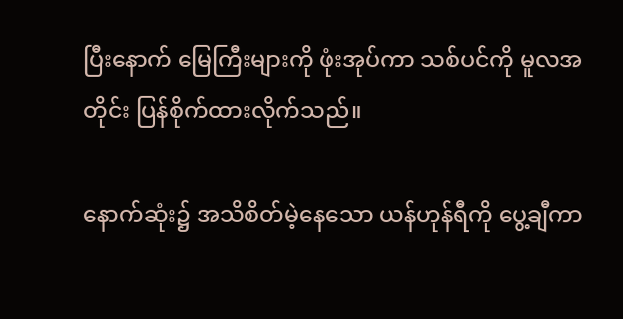ပြီးနောက် မြေကြီးများကို ဖုံးအုပ်ကာ သစ်ပင်ကို မူလအတိုင်း ပြန်စိုက်ထားလိုက်သည်။

နောက်ဆုံး၌ အသိစိတ်မဲ့နေသော ယန်ဟုန်ရီကို ပွေ့ချီကာ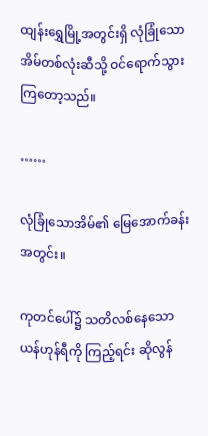ထျန်းရွှေမြို့အတွင်းရှိ လုံခြုံသော အိမ်တစ်လုံးဆီသို့ ဝင်ရောက်သွားကြတော့သည်။

……

လုံခြုံသောအိမ်၏ မြေအောက်ခန်းအတွင်း။

ကုတင်ပေါ်၌ သတိလစ်နေသော ယန်ဟုန်ရီကို ကြည့်ရင်း ဆိုလွန်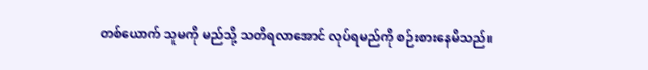တစ်ယောက် သူမကို မည်သို့ သတိရလာအောင် လုပ်ရမည်ကို စဉ်းစားနေမိသည်။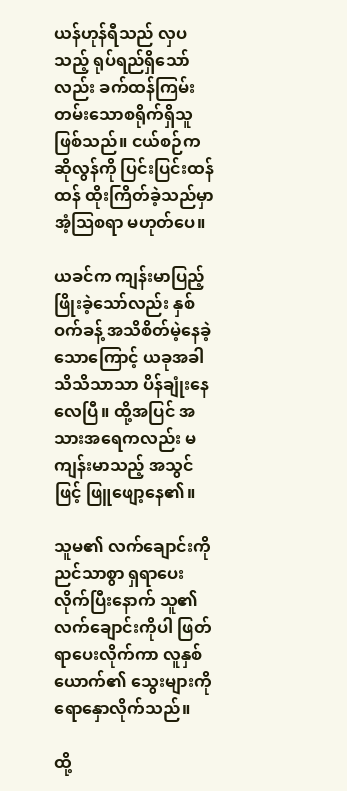ယန်ဟုန်ရီသည် လှပသည့် ရုပ်ရည်ရှိသော်လည်း ခက်ထန်ကြမ်းတမ်းသောစရိုက်ရှိသူဖြစ်သည်။ ငယ်စဉ်က ဆိုလွန်ကို ပြင်းပြင်းထန်ထန် ထိုးကြိတ်ခဲ့သည်မှာ အံ့သြစရာ မဟုတ်ပေ။

ယခင်က ကျန်းမာပြည့်ဖြိုးခဲ့သော်လည်း နှစ်ဝက်ခန့် အသိစိတ်မဲ့နေခဲ့သောကြောင့် ယခုအခါ သိသိသာသာ ပိန်ချုံးနေလေပြီ။ ထို့အပြင် အသားအရေကလည်း မကျန်းမာသည့် အသွင်ဖြင့် ဖြူဖျော့နေ၏။

သူမ၏ လက်ချောင်းကို ညင်သာစွာ ရှရာပေးလိုက်ပြီးနောက် သူ၏ လက်ချောင်းကိုပါ ဖြတ်ရာပေးလိုက်ကာ လူနှစ်ယောက်၏ သွေးများကို ရောနှောလိုက်သည်။

ထို့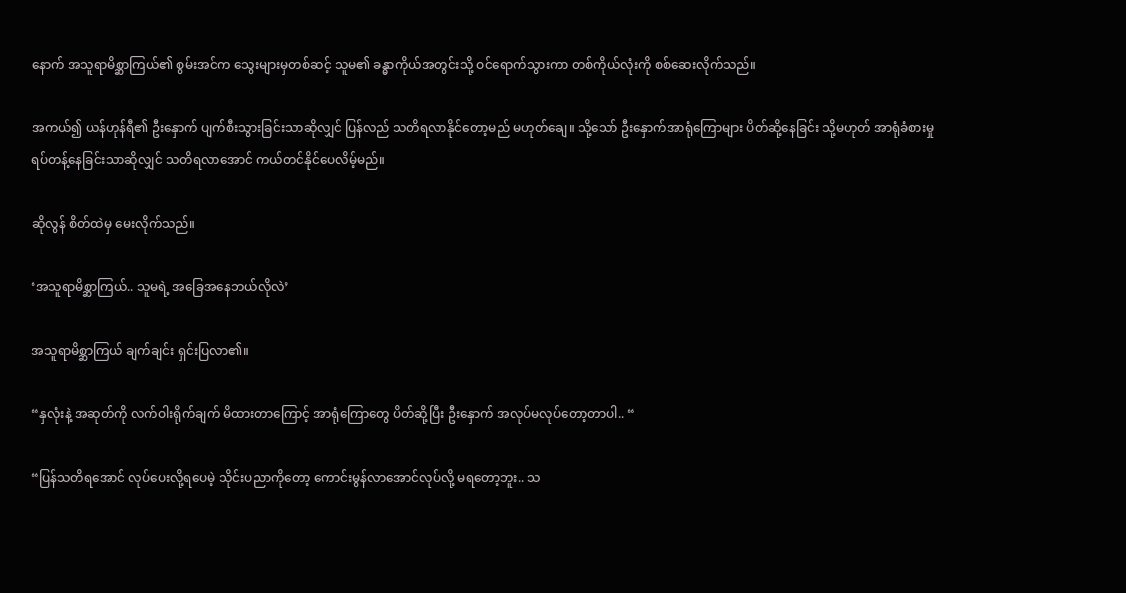နောက် အသူရာမိစ္ဆာကြယ်၏ စွမ်းအင်က သွေးများမှတစ်ဆင့် သူမ၏ ခန္ဓာကိုယ်အတွင်းသို့ ဝင်ရောက်သွားကာ တစ်ကိုယ်လုံးကို စစ်ဆေးလိုက်သည်။

အကယ်၍ ယန်ဟုန်ရီ၏ ဦးနှောက် ပျက်စီးသွားခြင်းသာဆိုလျှင် ပြန်လည် သတိရလာနိုင်တော့မည် မဟုတ်ချေ။ သို့သော် ဦးနှောက်အာရုံကြောများ ပိတ်ဆို့နေခြင်း သို့မဟုတ် အာရုံခံစားမှု ရပ်တန့်နေခြင်းသာဆိုလျှင် သတိရလာအောင် ကယ်တင်နိုင်ပေလိမ့်မည်။

ဆိုလွန် စိတ်ထဲမှ မေးလိုက်သည်။

‘အသူရာမိစ္ဆာကြယ်.. သူမရဲ့ အခြေအနေဘယ်လိုလဲ’

အသူရာမိစ္ဆာကြယ် ချက်ချင်း ရှင်းပြလာ၏။

“နှလုံးနဲ့ အဆုတ်ကို လက်ဝါးရိုက်ချက် မိထားတာကြောင့် အာရုံကြောတွေ ပိတ်ဆို့ပြီး ဦးနှောက် အလုပ်မလုပ်တော့တာပါ.. “

“ပြန်သတိရအောင် လုပ်ပေးလို့ရပေမဲ့ သိုင်းပညာကိုတော့ ကောင်းမွန်လာအောင်လုပ်လို့ မရတော့ဘူး.. သ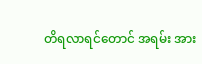တိရလာရင်တောင် အရမ်း အား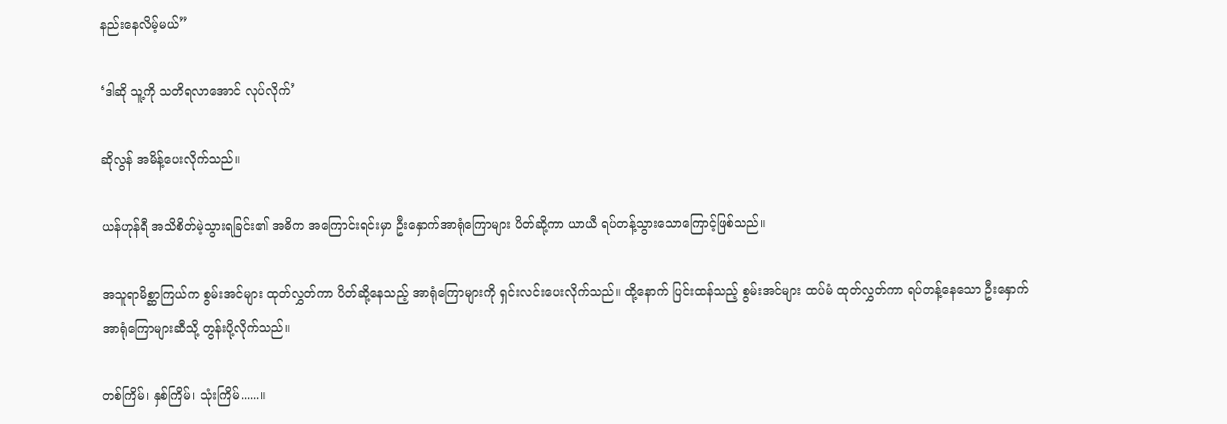နည်းနေလိမ့်မယ်”

‘ဒါဆို သူ့ကို သတိရလာအောင် လုပ်လိုက်’

ဆိုလွန် အမိန့်ပေးလိုက်သည်။

ယန်ဟုန်ရီ အသိစိတ်မဲ့သွားရခြင်း၏ အဓိက အကြောင်းရင်းမှာ ဦးနှောက်အာရုံကြောများ ပိတ်ဆို့ကာ ယာယီ ရပ်တန့်သွားသောကြောင့်ဖြစ်သည်။

အသူရာမိစ္ဆာကြယ်က စွမ်းအင်များ ထုတ်လွှတ်ကာ ပိတ်ဆို့နေသည့် အာရုံကြောများကို ရှင်းလင်းပေးလိုက်သည်။ ထို့နောက် ပြင်းထန်သည့် စွမ်းအင်များ ထပ်မံ ထုတ်လွှတ်ကာ ရပ်တန့်နေသော ဦးနှောက်အာရုံကြောများဆီသို့ တွန်းပို့လိုက်သည်။

တစ်ကြိမ်၊ နှစ်ကြိမ်၊ သုံးကြိမ်......။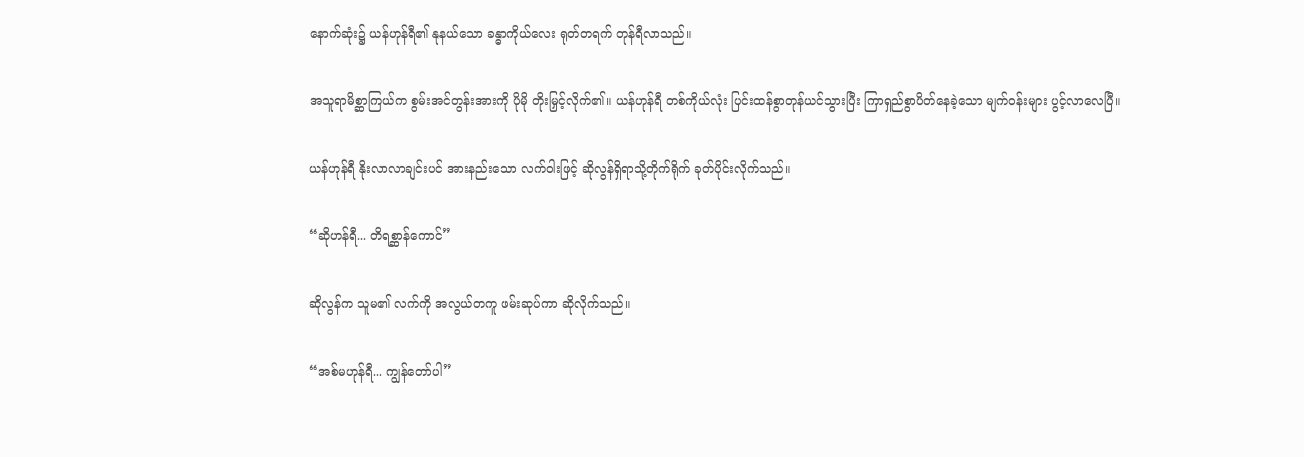နောက်ဆုံး၌ ယန်ဟုန်ရီ၏ နုနယ်သော ခန္ဓာကိုယ်လေး ရုတ်တရက် တုန်ရီလာသည်။

အသူရာမိစ္ဆာကြယ်က စွမ်းအင်တွန်းအားကို ပိုမို တိုးမြှင့်လိုက်၏။ ယန်ဟုန်ရီ တစ်ကိုယ်လုံး ပြင်းထန်စွာတုန်ယင်သွားပြီး ကြာရှည်စွာပိတ်နေခဲ့သော မျက်ဝန်းများ ပွင့်လာလေပြီ။

ယန်ဟုန်ရီ နိုးလာလာချင်းပင် အားနည်းသော လက်ဝါးဖြင့် ဆိုလွန်ရှိရာသို့တိုက်ရိုက် ခုတ်ပိုင်းလိုက်သည်။

“ဆိုဟန်ရီ... တိရစ္ဆာန်ကောင်”

ဆိုလွန်က သူမ၏ လက်ကို အလွယ်တကူ ဖမ်းဆုပ်ကာ ဆိုလိုက်သည်။

“အစ်မဟုန်ရီ... ကျွန်တော်ပါ”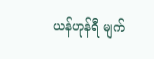ယန်ဟုန်ရီ မျက်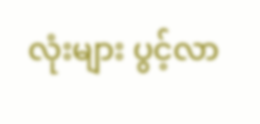လုံးများ ပွင့်လာ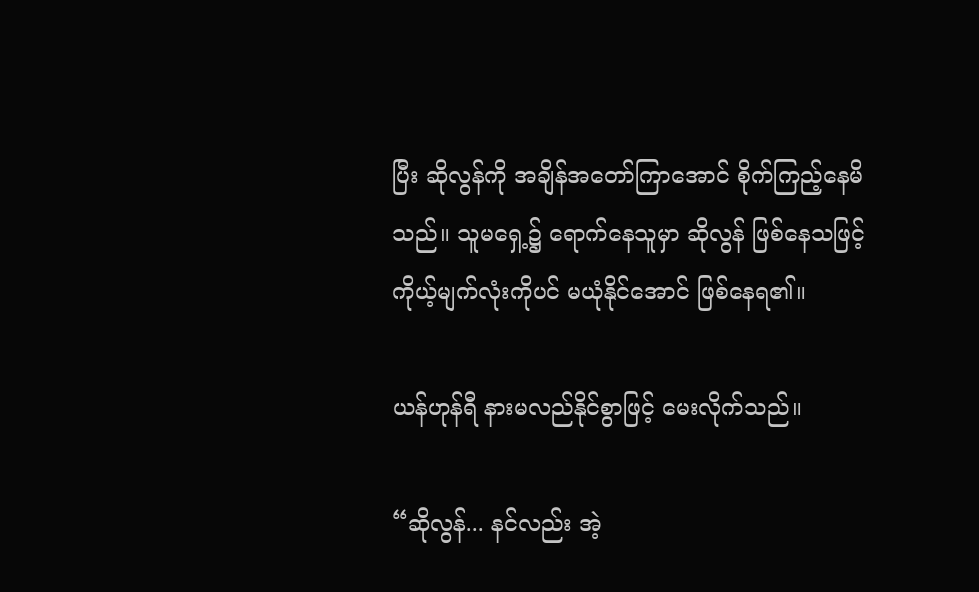ပြီး ဆိုလွန်ကို အချိန်အတော်ကြာအောင် စိုက်ကြည့်နေမိသည်။ သူမရှေ့၌ ရောက်နေသူမှာ ဆိုလွန် ဖြစ်နေသဖြင့် ကိုယ့်မျက်လုံးကိုပင် မယုံနိုင်အောင် ဖြစ်နေရ၏။

ယန်ဟုန်ရီ နားမလည်နိုင်စွာဖြင့် မေးလိုက်သည်။

“ဆိုလွန်... နင်လည်း အဲ့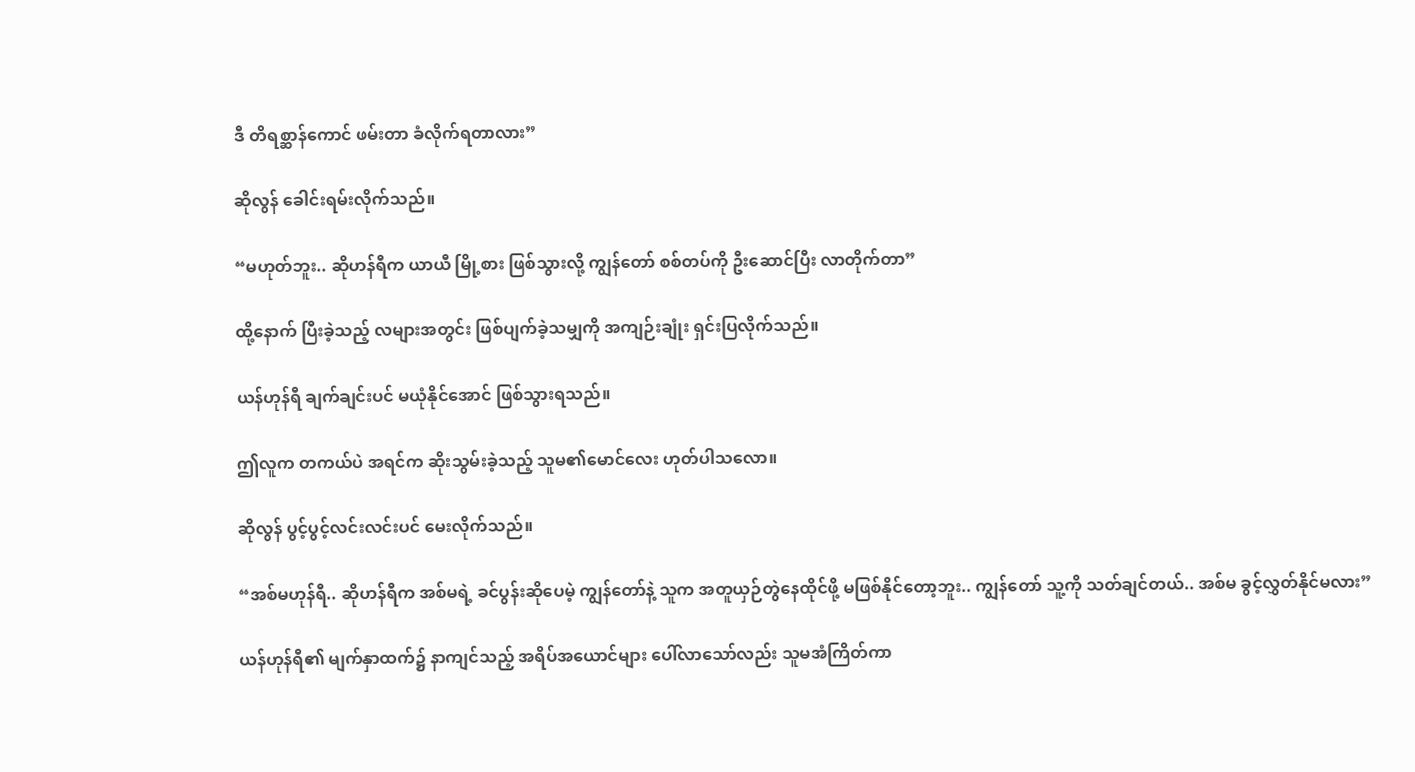ဒီ တိရစ္ဆာန်ကောင် ဖမ်းတာ ခံလိုက်ရတာလား”

ဆိုလွန် ခေါင်းရမ်းလိုက်သည်။

“မဟုတ်ဘူး.. ဆိုဟန်ရီက ယာယီ မြို့စား ဖြစ်သွားလို့ ကျွန်တော် စစ်တပ်ကို ဦးဆောင်ပြီး လာတိုက်တာ”

ထို့နောက် ပြီးခဲ့သည့် လများအတွင်း ဖြစ်ပျက်ခဲ့သမျှကို အကျဉ်းချုံး ရှင်းပြလိုက်သည်။

ယန်ဟုန်ရီ ချက်ချင်းပင် မယုံနိုင်အောင် ဖြစ်သွားရသည်။

ဤလူက တကယ်ပဲ အရင်က ဆိုးသွမ်းခဲ့သည့် သူမ၏မောင်လေး ဟုတ်ပါသလော။

ဆိုလွန် ပွင့်ပွင့်လင်းလင်းပင် မေးလိုက်သည်။

“အစ်မဟုန်ရီ.. ဆိုဟန်ရီက အစ်မရဲ့ ခင်ပွန်းဆိုပေမဲ့ ကျွန်တော်နဲ့ သူက အတူယှဉ်တွဲနေထိုင်ဖို့ မဖြစ်နိုင်တော့ဘူး.. ကျွန်တော် သူ့ကို သတ်ချင်တယ်.. အစ်မ ခွင့်လွှတ်နိုင်မလား”

ယန်ဟုန်ရီ၏ မျက်နှာထက်၌ နာကျင်သည့် အရိပ်အယောင်များ ပေါ်လာသော်လည်း သူမအံကြိတ်ကာ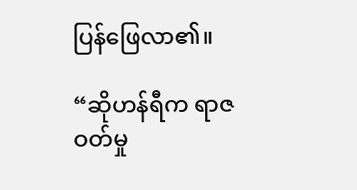ပြန်ဖြေလာ၏။

“ဆိုဟန်ရီက ရာဇဝတ်မှု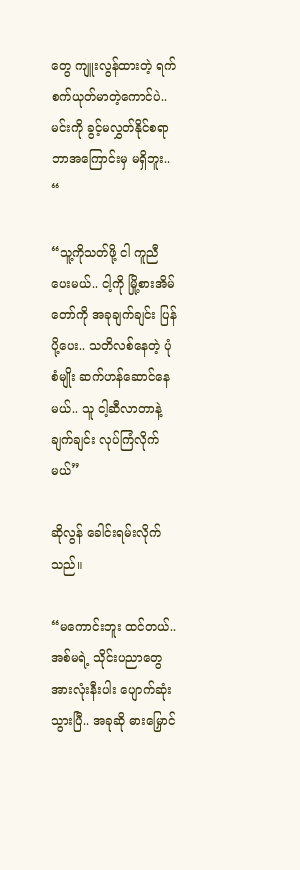တွေ ကျူးလွန်ထားတဲ့ ရက်စက်ယုတ်မာတဲ့ကောင်ပဲ..မင်းကို ခွင့်မလွှတ်နိုင်စရာ ဘာအကြောင်းမှ မရှိဘူး.. “

“သူ့ကိုသတ်ဖို့ ငါ ကူညီပေးမယ်.. ငါ့ကို မြို့စားအိမ်တော်ကို အခုချက်ချင်း ပြန်ပို့ပေး.. သတိလစ်နေတဲ့ ပုံစံမျိုး ဆက်ဟန်ဆောင်နေမယ်.. သူ ငါ့ဆီလာတာနဲ့ ချက်ချင်း လုပ်ကြံလိုက်မယ်”

ဆိုလွန် ခေါင်းရမ်းလိုက်သည်။

“မကောင်းဘူး ထင်တယ်.. အစ်မရဲ့ သိုင်းပညာတွေ အားလုံးနီးပါး ပျောက်ဆုံးသွားပြီ.. အခုဆို ဓားမြှောင်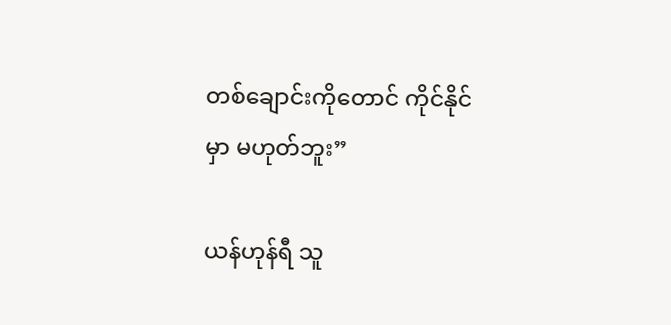တစ်ချောင်းကိုတောင် ကိုင်နိုင်မှာ မဟုတ်ဘူး”

ယန်ဟုန်ရီ သူ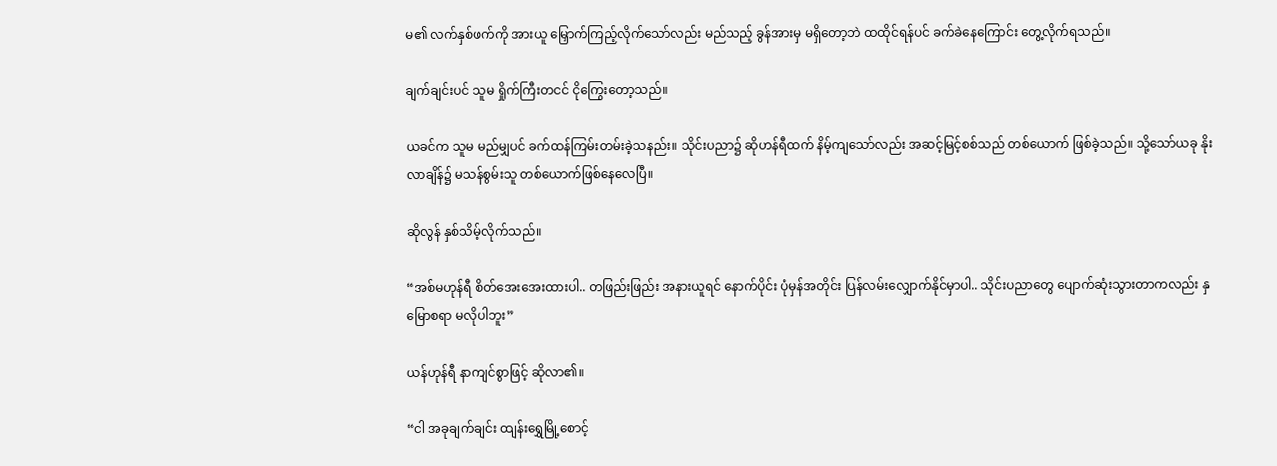မ၏ လက်နှစ်ဖက်ကို အားယူ မြှောက်ကြည့်လိုက်သော်လည်း မည်သည့် ခွန်အားမှ မရှိတော့ဘဲ ထထိုင်ရန်ပင် ခက်ခဲနေကြောင်း တွေ့လိုက်ရသည်။

ချက်ချင်းပင် သူမ ရှိုက်ကြီးတငင် ငိုကြွေးတော့သည်။

ယခင်က သူမ မည်မျှပင် ခက်ထန်ကြမ်းတမ်းခဲ့သနည်း။ သိုင်းပညာ၌ ဆိုဟန်ရီထက် နိမ့်ကျသော်လည်း အဆင့်မြင့်စစ်သည် တစ်ယောက် ဖြစ်ခဲ့သည်။ သို့သော်ယခု နိုးလာချိန်၌ မသန်စွမ်းသူ တစ်ယောက်ဖြစ်နေလေပြီ။

ဆိုလွန် နှစ်သိမ့်လိုက်သည်။

“အစ်မဟုန်ရီ စိတ်အေးအေးထားပါ.. တဖြည်းဖြည်း အနားယူရင် နောက်ပိုင်း ပုံမှန်အတိုင်း ပြန်လမ်းလျှောက်နိုင်မှာပါ.. သိုင်းပညာတွေ ပျောက်ဆုံးသွားတာကလည်း နှမြောစရာ မလိုပါဘူး”

ယန်ဟုန်ရီ နာကျင်စွာဖြင့် ဆိုလာ၏။

“ငါ အခုချက်ချင်း ထျန်းရွှေမြို့စောင့်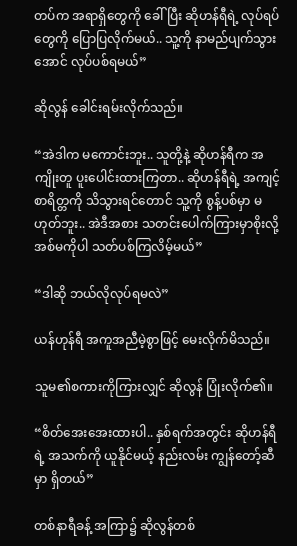တပ်က အရာရှိတွေကို ခေါ်ပြီး ဆိုဟန်ရီရဲ့ လုပ်ရပ်တွေကို ပြောပြလိုက်မယ်.. သူ့ကို နာမည်ပျက်သွားအောင် လုပ်ပစ်ရမယ်”

ဆိုလွန် ခေါင်းရမ်းလိုက်သည်။

“အဲဒါက မကောင်းဘူး.. သူတို့နဲ့ ဆိုဟန်ရီက အကျိုးတူ ပူးပေါင်းထားကြတာ.. ဆိုဟန်ရီရဲ့ အကျင့်စာရိတ္တကို သိသွားရင်တောင် သူ့ကို စွန့်ပစ်မှာ မဟုတ်ဘူး.. အဲဒီအစား သတင်းပေါက်ကြားမှာစိုးလို့ အစ်မကိုပါ သတ်ပစ်ကြလိမ့်မယ်”

“ဒါဆို ဘယ်လိုလုပ်ရမလဲ”

ယန်ဟုန်ရီ အကူအညီမဲ့စွာဖြင့် မေးလိုက်မိသည်။

သူမ၏စကားကိုကြားလျှင် ဆိုလွန် ပြုံးလိုက်၏။

“စိတ်အေးအေးထားပါ.. နှစ်ရက်အတွင်း ဆိုဟန်ရီရဲ့ အသက်ကို ယူနိုင်မယ့် နည်းလမ်း ကျွန်တော့်ဆီမှာ ရှိတယ်”

တစ်နာရီခန့် အကြာ၌ ဆိုလွန်တစ်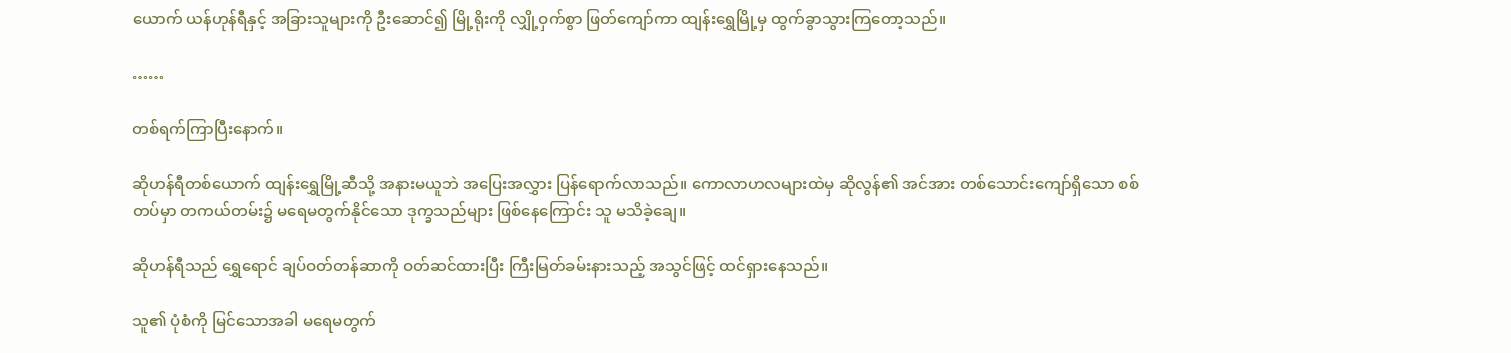ယောက် ယန်ဟုန်ရီနှင့် အခြားသူများကို ဦးဆောင်၍ မြို့ရိုးကို လျှို့ဝှက်စွာ ဖြတ်ကျော်ကာ ထျန်းရွှေမြို့မှ ထွက်ခွာသွားကြတော့သည်။

……

တစ်ရက်ကြာပြီးနောက်။

ဆိုဟန်ရီတစ်ယောက် ထျန်းရွှေမြို့ဆီသို့ အနားမယူဘဲ အပြေးအလွှား ပြန်ရောက်လာသည်။ ကောလာဟလများထဲမှ ဆိုလွန်၏ အင်အား တစ်သောင်းကျော်ရှိသော စစ်တပ်မှာ တကယ်တမ်း၌ မရေမတွက်နိုင်သော ဒုက္ခသည်များ ဖြစ်နေကြောင်း သူ မသိခဲ့ချေ။

ဆိုဟန်ရီသည် ရွှေရောင် ချပ်ဝတ်တန်ဆာကို ဝတ်ဆင်ထားပြီး ကြီးမြတ်ခမ်းနားသည့် အသွင်ဖြင့် ထင်ရှားနေသည်။

သူ၏ ပုံစံကို မြင်သောအခါ မရေမတွက်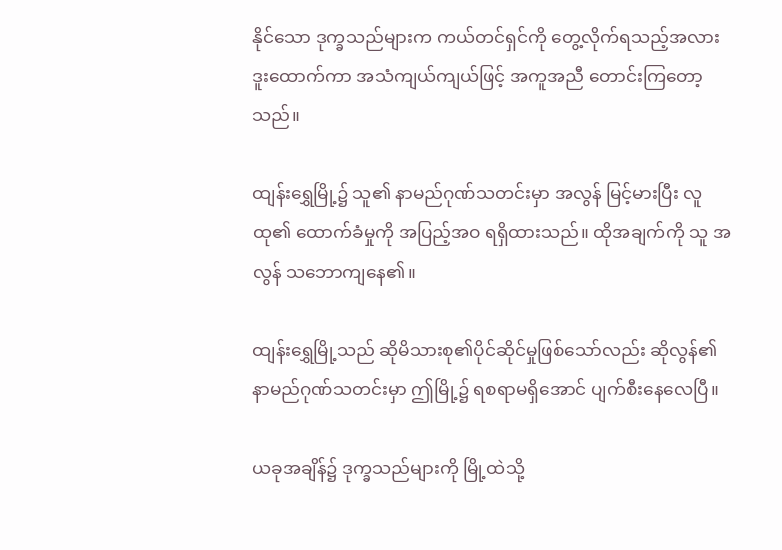နိုင်သော ဒုက္ခသည်များက ကယ်တင်ရှင်ကို တွေ့လိုက်ရသည့်အလား ဒူးထောက်ကာ အသံကျယ်ကျယ်ဖြင့် အကူအညီ တောင်းကြတော့သည်။

ထျန်းရွှေမြို့၌ သူ၏ နာမည်ဂုဏ်သတင်းမှာ အလွန် မြင့်မားပြီး လူထု၏ ထောက်ခံမှုကို အပြည့်အဝ ရရှိထားသည်။ ထိုအချက်ကို သူ အလွန် သဘောကျနေ၏။

ထျန်းရွှေမြို့သည် ဆိုမိသားစု၏ပိုင်ဆိုင်မှုဖြစ်သော်လည်း ဆိုလွန်၏ နာမည်ဂုဏ်သတင်းမှာ ဤမြို့၌ ရစရာမရှိအောင် ပျက်စီးနေလေပြီ။

ယခုအချိန်၌ ဒုက္ခသည်များကို မြို့ထဲသို့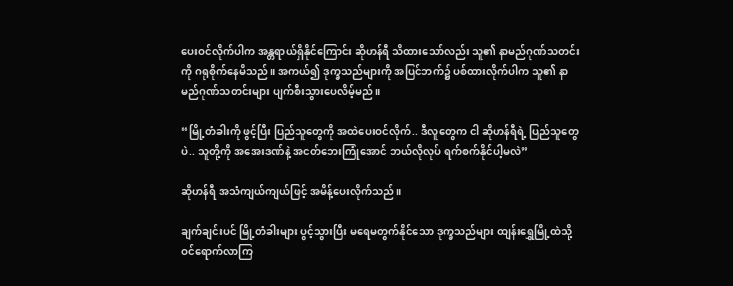ပေးဝင်လိုက်ပါက အန္တရာယ်ရှိနိုင်ကြောင်း ဆိုဟန်ရီ သိထားသော်လည်း သူ၏ နာမည်ဂုဏ်သတင်းကို ဂရုစိုက်နေမိသည်။ အကယ်၍ ဒုက္ခသည်များကို အပြင်ဘက်၌ ပစ်ထားလိုက်ပါက သူ၏ နာမည်ဂုဏ်သတင်းများ ပျက်စီးသွားပေလိမ့်မည်။

“မြို့တံခါးကို ဖွင့်ပြီး ပြည်သူတွေကို အထဲပေးဝင်လိုက်.. ဒီလူတွေက ငါ ဆိုဟန်ရီရဲ့ ပြည်သူတွေပဲ.. သူတို့ကို အအေးဒဏ်နဲ့ အငတ်ဘေးကြုံအောင် ဘယ်လိုလုပ် ရက်စက်နိုင်ပါ့မလဲ”

ဆိုဟန်ရီ အသံကျယ်ကျယ်ဖြင့် အမိန့်ပေးလိုက်သည်။

ချက်ချင်းပင် မြို့တံခါးများ ပွင့်သွားပြီး မရေမတွက်နိုင်သော ဒုက္ခသည်များ ထျန်းရွှေမြို့ထဲသို့ ဝင်ရောက်လာကြ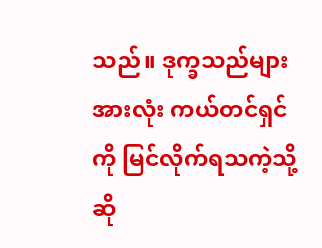သည်။ ဒုက္ခသည်များ အားလုံး ကယ်တင်ရှင်ကို မြင်လိုက်ရသကဲ့သို့ ဆို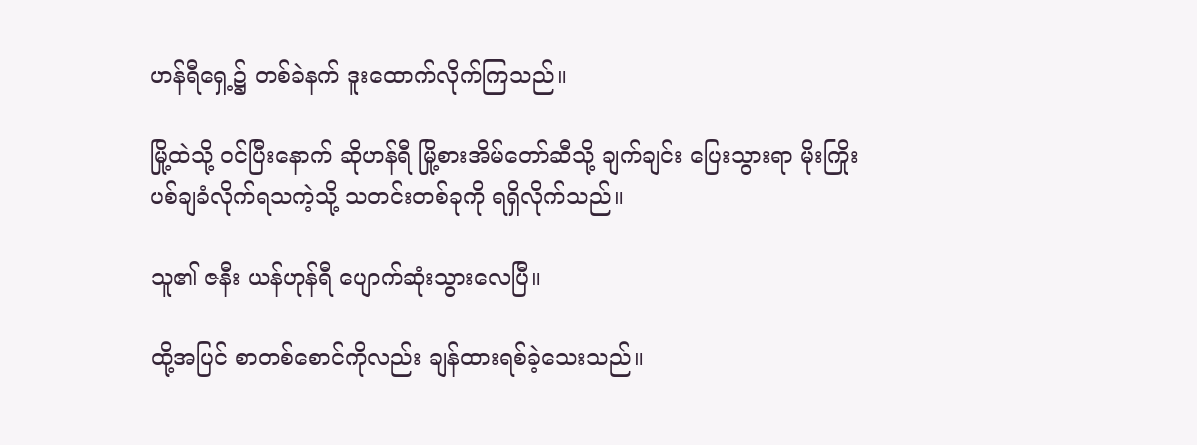ဟန်ရီရှေ့၌ တစ်ခဲနက် ဒူးထောက်လိုက်ကြသည်။

မြို့ထဲသို့ ဝင်ပြီးနောက် ဆိုဟန်ရီ မြို့စားအိမ်တော်ဆီသို့ ချက်ချင်း ပြေးသွားရာ မိုးကြိုးပစ်ချခံလိုက်ရသကဲ့သို့ သတင်းတစ်ခုကို ရရှိလိုက်သည်။

သူ၏ ဇနီး ယန်ဟုန်ရီ ပျောက်ဆုံးသွားလေပြီ။

ထို့အပြင် စာတစ်စောင်ကိုလည်း ချန်ထားရစ်ခဲ့သေးသည်။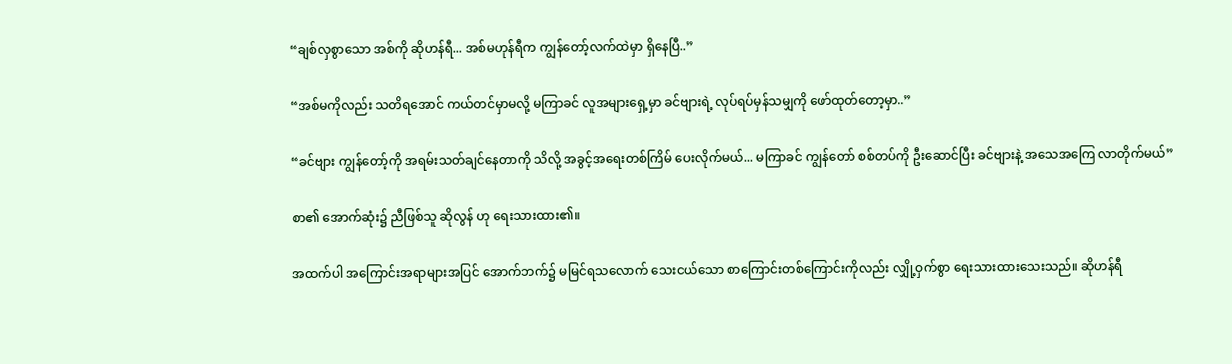“ချစ်လှစွာသော အစ်ကို ဆိုဟန်ရီ... အစ်မဟုန်ရီက ကျွန်တော့်လက်ထဲမှာ ရှိနေပြီ..”

“အစ်မကိုလည်း သတိရအောင် ကယ်တင်မှာမလို့ မကြာခင် လူအများရှေ့မှာ ခင်ဗျားရဲ့ လုပ်ရပ်မှန်သမျှကို ဖော်ထုတ်တော့မှာ..”

“ခင်ဗျား ကျွန်တော့်ကို အရမ်းသတ်ချင်နေတာကို သိလို့ အခွင့်အရေးတစ်ကြိမ် ပေးလိုက်မယ်... မကြာခင် ကျွန်တော် စစ်တပ်ကို ဦးဆောင်ပြီး ခင်ဗျားနဲ့ အသေအကြေ လာတိုက်မယ်”

စာ၏ အောက်ဆုံး၌ ညီဖြစ်သူ ဆိုလွန် ဟု ရေးသားထား၏။

အထက်ပါ အကြောင်းအရာများအပြင် အောက်ဘက်၌ မမြင်ရသလောက် သေးငယ်သော စာကြောင်းတစ်ကြောင်းကိုလည်း လျှို့ဝှက်စွာ ရေးသားထားသေးသည်။ ဆိုဟန်ရီ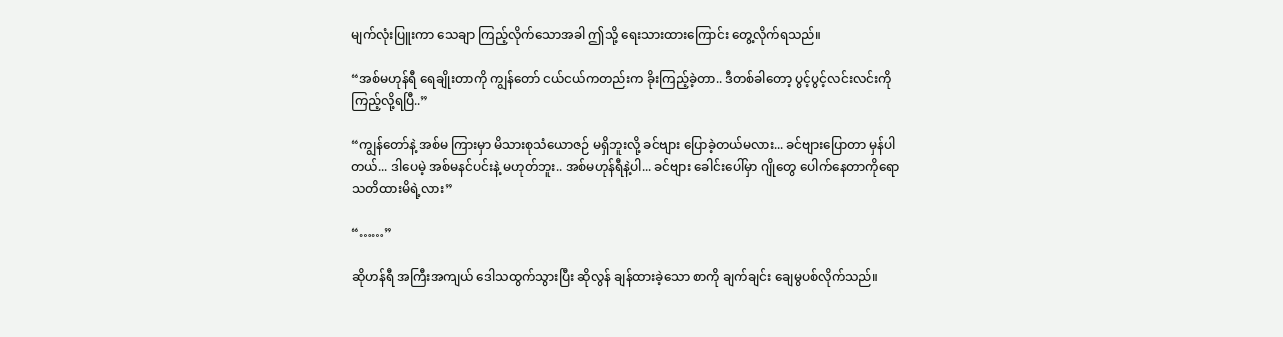မျက်လုံးပြူးကာ သေချာ ကြည့်လိုက်သောအခါ ဤသို့ ရေးသားထားကြောင်း တွေ့လိုက်ရသည်။

“အစ်မဟုန်ရီ ရေချိုးတာကို ကျွန်တော် ငယ်ငယ်ကတည်းက ခိုးကြည့်ခဲ့တာ.. ဒီတစ်ခါတော့ ပွင့်ပွင့်လင်းလင်းကို ကြည့်လို့ရပြီ..”

“ကျွန်တော်နဲ့ အစ်မ ကြားမှာ မိသားစုသံယောဇဉ် မရှိဘူးလို့ ခင်ဗျား ပြောခဲ့တယ်မလား... ခင်ဗျားပြောတာ မှန်ပါတယ်... ဒါပေမဲ့ အစ်မနင်ပင်းနဲ့ မဟုတ်ဘူး.. အစ်မဟုန်ရီနဲ့ပါ... ခင်ဗျား ခေါင်းပေါ်မှာ ဂျိုတွေ ပေါက်နေတာကိုရော သတိထားမိရဲ့လား”

“……”

ဆိုဟန်ရီ အကြီးအကျယ် ဒေါသထွက်သွားပြီး ဆိုလွန် ချန်ထားခဲ့သော စာကို ချက်ချင်း ချေမွပစ်လိုက်သည်။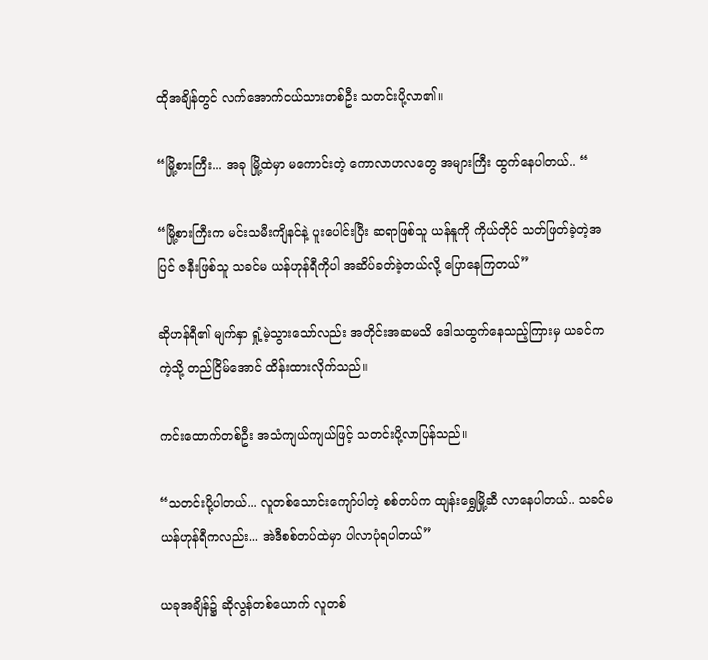ထိုအချိန်တွင် လက်အောက်ငယ်သားတစ်ဦး သတင်းပို့လာ၏။

“မြို့စားကြီး... အခု မြို့ထဲမှာ မကောင်းတဲ့ ကောလာဟလတွေ အများကြီး ထွက်နေပါတယ်.. “

“မြို့စားကြီးက မင်းသမီးကျိနင်နဲ့ ပူးပေါင်းပြီး ဆရာဖြစ်သူ ယန်နူကို ကိုယ်တိုင် သတ်ဖြတ်ခဲ့တဲ့အပြင် ဇနီးဖြစ်သူ သခင်မ ယန်ဟုန်ရီကိုပါ အဆိပ်ခတ်ခဲ့တယ်လို့ ပြောနေကြတယ်”

ဆိုဟန်ရီ၏ မျက်နှာ ရှုံ့မဲ့သွားသော်လည်း အတိုင်းအဆမသိ ဒေါသထွက်နေသည့်ကြားမှ ယခင်ကကဲ့သို့ တည်ငြိမ်အောင် ထိန်းထားလိုက်သည်။

ကင်းထောက်တစ်ဦး အသံကျယ်ကျယ်ဖြင့် သတင်းပို့လာပြန်သည်။

“သတင်းပို့ပါတယ်... လူတစ်သောင်းကျော်ပါတဲ့ စစ်တပ်က ထျန်းရွှေမြို့ဆီ လာနေပါတယ်.. သခင်မ ယန်ဟုန်ရီကလည်း... အဲဒီစစ်တပ်ထဲမှာ ပါလာပုံရပါတယ်”

ယခုအချိန်၌ ဆိုလွန်တစ်ယောက် လူတစ်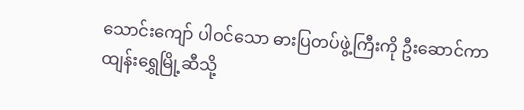သောင်းကျော် ပါဝင်သော ဓားပြတပ်ဖွဲ့ကြီးကို ဦးဆောင်ကာ ထျန်းရွှေမြို့ဆီသို့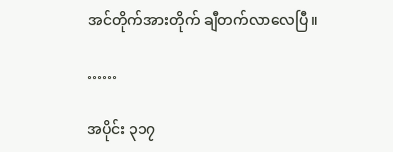အင်တိုက်အားတိုက် ချီတက်လာလေပြီ။

……

အပိုင်း ၃၁၇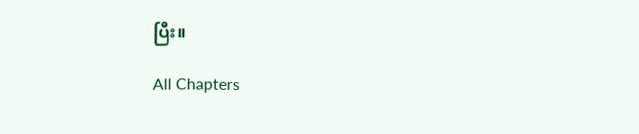ပြီး။

All Chapters